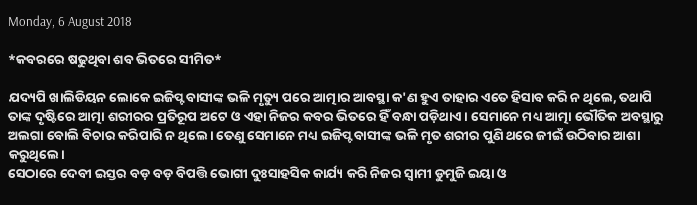Monday, 6 August 2018

*କବରରେ ଷଢୁଥିବା ଶବ ଭିତରେ ସୀମିତ*

ଯଦ୍ୟପି ଖାଲିଡିୟନ ଲୋକେ ଇଜିପ୍ଟବାସୀଙ୍କ ଭଳି ମୃତ୍ୟୁ ପରେ ଆତ୍ମାର ଆବସ୍ଥା କ'ଣ ହୁଏ ତାହାର ଏତେ ହିସାବ କରି ନ ଥିଲେ, ତଥାପି ତାଙ୍କ ଦୃଷ୍ଟିରେ ଆତ୍ମା ଶରୀରର ପ୍ରତିରୂପ ଅଟେ ଓ ଏହା ନିଜର କବର ଭିତରେ ହିଁ ବନ୍ଧା ପଡ଼ିଥାଏ। ସେମାନେ ମଧ୍ୟ ଆତ୍ମା ଭୌତିକ ଅବସ୍ଥାରୁ ଅଲଗା ବୋଲି ବିଚାର କରିପାରି ନ ଥିଲେ। ତେଣୁ ସେମାନେ ମଧ୍ୟ ଇଜିପ୍ଟବାସୀଙ୍କ ଭଳି ମୃତ ଶରୀର ପୁଣି ଥରେ ଜୀଇଁ ଉଠିବାର ଆଶା କରୁଥିଲେ।
ସେଠାରେ ଦେବୀ ଇସ୍ତର ବଡ଼ ବଡ଼ ବିପତ୍ତି ଭୋଗୀ ଦୁଃସାହସିକ କାର୍ଯ୍ୟ କରି ନିଜର ସ୍ୱାମୀ ଡୁମୁଜି ଇୟା ଓ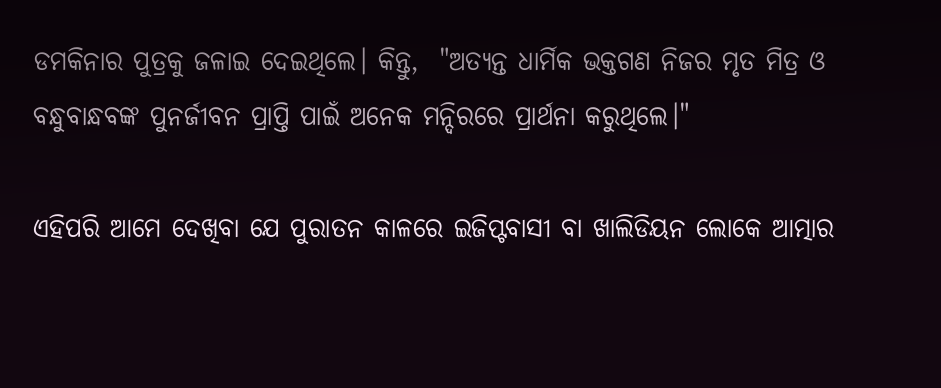ଡମକିନାର ପୁତ୍ରକୁ ଜଳାଇ ଦେଇଥିଲେ। କିନ୍ତୁ,  "ଅତ୍ୟନ୍ତ ଧାର୍ମିକ ଭକ୍ତଗଣ ନିଜର ମୃତ ମିତ୍ର ଓ ବନ୍ଧୁବାନ୍ଧବଙ୍କ ପୁନର୍ଜୀବନ ପ୍ରାପ୍ତି ପାଇଁ ଅନେକ ମନ୍ଦିରରେ ପ୍ରାର୍ଥନା କରୁଥିଲେ।"

ଏହିପରି ଆମେ ଦେଖିବା ଯେ ପୁରାତନ କାଳରେ ଇଜିପ୍ଟବାସୀ ବା ଖାଲିଡିୟନ ଲୋକେ ଆତ୍ମାର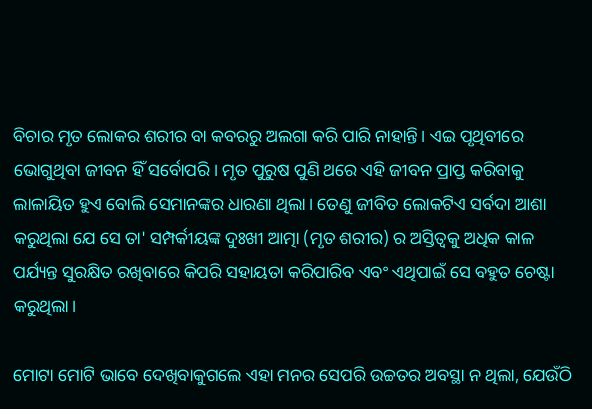ବିଚାର ମୃତ ଲୋକର ଶରୀର ବା କବରରୁ ଅଲଗା କରି ପାରି ନାହାନ୍ତି। ଏଇ ପୃଥିବୀରେ ଭୋଗୁଥିବା ଜୀବନ ହିଁ ସର୍ବୋପରି। ମୃତ ପୁରୁଷ ପୁଣି ଥରେ ଏହି ଜୀବନ ପ୍ରାପ୍ତ କରିବାକୁ ଲାଳାୟିତ ହୁଏ ବୋଲି ସେମାନଙ୍କର ଧାରଣା ଥିଲା। ତେଣୁ ଜୀବିତ ଲୋକଟିଏ ସର୍ବଦା ଆଶା କରୁଥିଲା ଯେ ସେ ତା' ସମ୍ପର୍କୀୟଙ୍କ ଦୁଃଖୀ ଆତ୍ମା (ମୃତ ଶରୀର) ର ଅସ୍ତିତ୍ବକୁ ଅଧିକ କାଳ ପର୍ଯ୍ୟନ୍ତ ସୁରକ୍ଷିତ ରଖିବାରେ କିପରି ସହାୟତା କରିପାରିବ ଏବଂ ଏଥିପାଇଁ ସେ ବହୁତ ଚେଷ୍ଟା କରୁଥିଲା।

ମୋଟା ମୋଟି ଭାବେ ଦେଖିବାକୁଗଲେ ଏହା ମନର ସେପରି ଉଚ୍ଚତର ଅବସ୍ଥା ନ ଥିଲା, ଯେଉଁଠି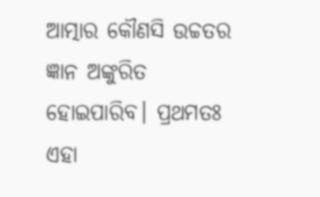ଆତ୍ମାର କୌଣସି ଉଚ୍ଚତର ଜ୍ଞାନ ଅଙ୍କୁରିତ ହୋଇପାରିବ। ପ୍ରଥମତଃ ଏହା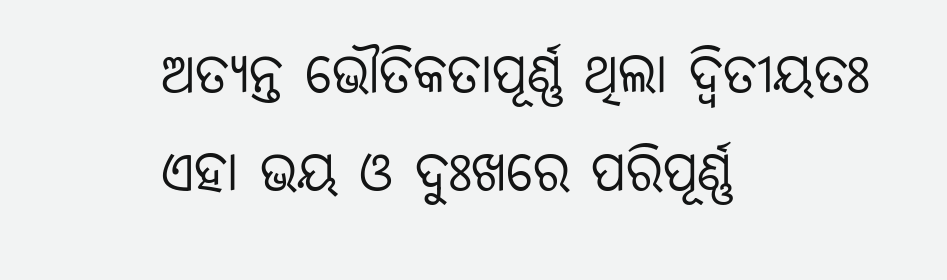ଅତ୍ୟନ୍ତ ଭୌତିକତାପୂର୍ଣ୍ଣ ଥିଲା ଦ୍ବିତୀୟତଃ ଏହା ଭୟ ଓ ଦୁଃଖରେ ପରିପୂର୍ଣ୍ଣ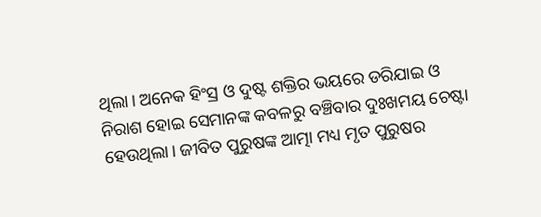ଥିଲା। ଅନେକ ହିଂସ୍ର ଓ ଦୁଷ୍ଟ ଶକ୍ତିର ଭୟରେ ଡରିଯାଇ ଓ ନିରାଶ ହୋଇ ସେମାନଙ୍କ କବଳରୁ ବଞ୍ଚିବାର ଦୁଃଖମୟ ଚେଷ୍ଟା ହେଉଥିଲା। ଜୀବିତ ପୁରୁଷଙ୍କ ଆତ୍ମା ମଧ୍ୟ ମୃତ ପୁରୁଷର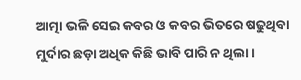ଆତ୍ମା ଭଳି ସେଇ କବର ଓ କବର ଭିତରେ ଷଢୁଥିବା ମୁର୍ଦାର ଛଡ଼ା ଅଧିକ କିଛି ଭାବି ପାରି ନ ଥିଲା।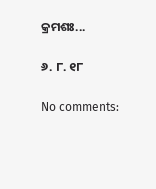କ୍ରମଶଃ...

୬. ୮. ୧୮

No comments: